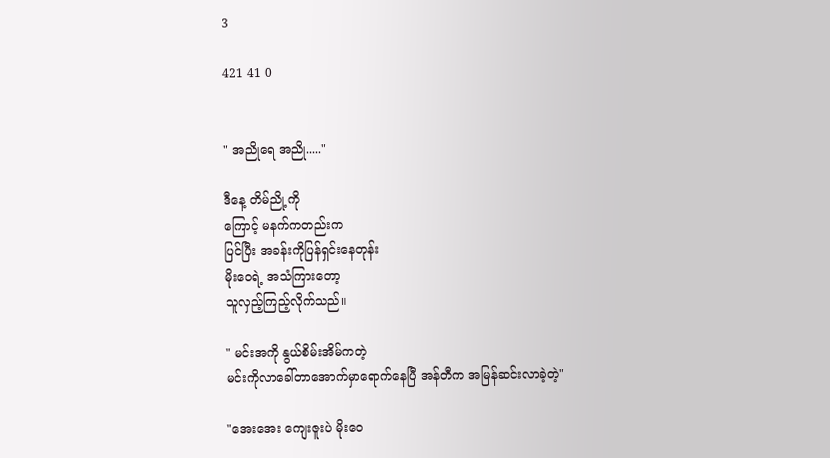3

421 41 0


" အညိုရေ အညို....."

ဒီနေ့ တိမ်ညို့ကို
ကြောင့် မနက်ကတည်းက
ပြင်ပြီး အခန်းကိုပြန်ရှင်းနေတုန်း
မိုးဝေရဲ့ အသံကြားတော့
သူလှည့်ကြည့်လိုက်သည်။

" မင်းအကို နွယ်စိမ်းအိမ်ကတဲ့
မင်းကိုလာခေါ်တာအောက်မှာရောက်နေပြီ အန်တီက အမြန်ဆင်းလာခဲ့တဲ့"

"အေးအေး ကျေးဇူးပဲ မိုးဝေ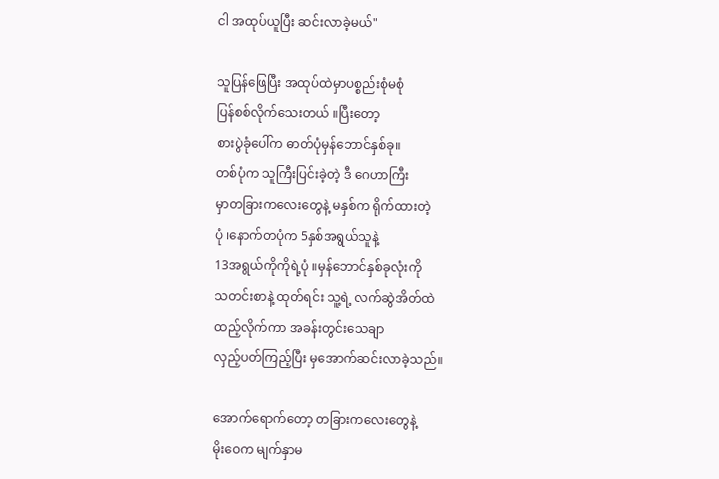ငါ အထုပ်ယူပြီး ဆင်းလာခဲ့မယ်"

သူပြန်ဖြေပြီး အထုပ်ထဲမှာပစ္စည်းစုံမစုံ
ပြန်စစ်လိုက်သေးတယ် ။ပြီးတော့
စားပွဲခုံပေါ်က ဓာတ်ပုံမှန်ဘောင်နှစ်ခု။
တစ်ပုံက သူကြီးပြင်းခဲ့တဲ့ ဒီ ဂေဟာကြီး
မှာတခြားကလေးတွေနဲ့ မနှစ်က ရိုက်ထားတဲ့
ပုံ ၊နောက်တပုံက 5နှစ်အရွယ်သူနဲ့
13အရွယ်ကိုကိုရဲ့ပုံ ။မှန်ဘောင်နှစ်ခုလုံးကို
သတင်းစာနဲ့ ထုတ်ရင်း သူ့ရဲ့ လက်ဆွဲအိတ်ထဲ
ထည့်လိုက်ကာ အခန်းတွင်းသေချာ
လှည့်ပတ်ကြည့်ပြီး မှအောက်ဆင်းလာခဲ့သည်။

အောက်ရောက်တော့ တခြားကလေးတွေနဲ့
မိုးဝေက မျက်နှာမ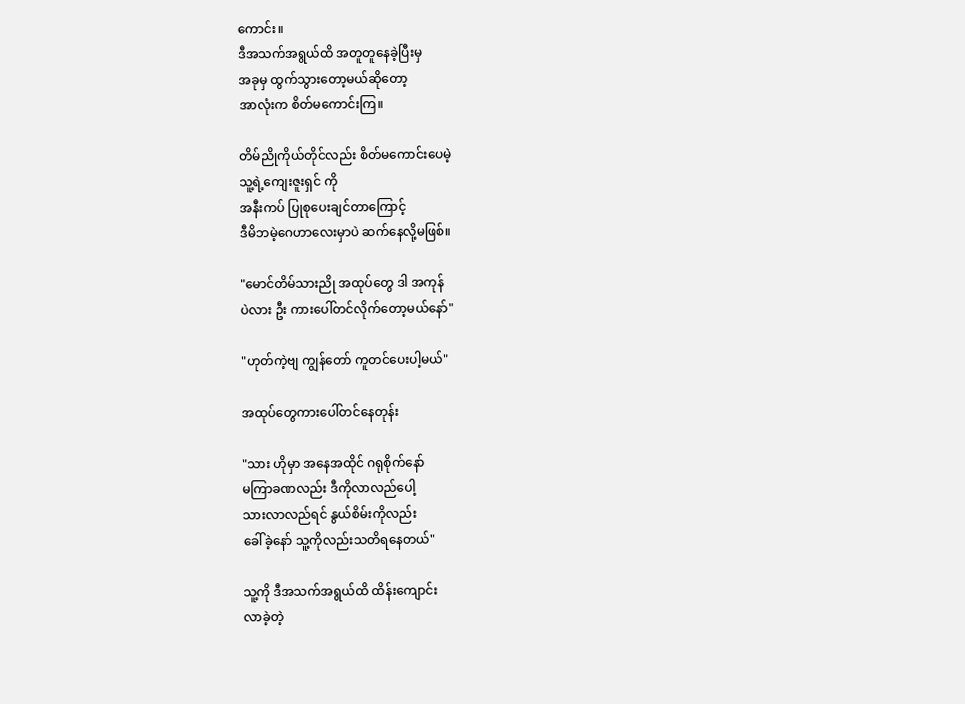ကောင်း။
ဒီအသက်အရွယ်ထိ အတူတူနေခဲ့ပြီးမှ
အခုမှ ထွက်သွားတော့မယ်ဆိုတော့
အာလုံးက စိတ်မကောင်းကြ။

တိမ်ညိုကိုယ်တိုင်လည်း စိတ်မကောင်းပေမဲ့
သူ့ရဲ့ကျေးဇူးရှင် ကို
အနီးကပ် ပြုစုပေးချင်တာကြောင့်
ဒီမိဘမဲ့ဂေဟာလေးမှာပဲ ဆက်နေလို့မဖြစ်။

"မောင်တိမ်သားညို အထုပ်တွေ ဒါ အကုန်
ပဲလား ဦး ကားပေါ်တင်လိုက်တော့မယ်နော်"

"ဟုတ်ကဲ့ဗျ ကျွန်တော် ကူတင်ပေးပါ့မယ်"

အထုပ်တွေကားပေါ်တင်နေတုန်း

"သား ဟိုမှာ အနေအထိုင် ဂရုစိုက်နော်
မကြာခဏလည်း ဒီကိုလာလည်ပေါ့
သားလာလည်ရင် နွယ်စိမ်းကိုလည်း
ခေါ်ခဲ့နော် သူ့ကိုလည်းသတိရနေတယ်"

သူ့ကို ဒီအသက်အရွယ်ထိ ထိန်းကျောင်း
လာခဲ့တဲ့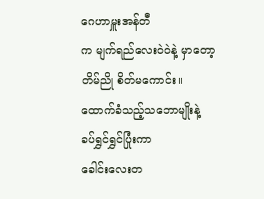ဂေဟာမှူးအန်တီ
က မျက်ရည်လေးဝဲဝဲနဲ့ မှာတော့
တိမ်ညို စိတ်မကောင်း။
ထောက်ခံသည့်သဘောမျိုးနဲ့
ခပ်ရွှင်ရွှင်ပြုံးကာ
ခေါင်းလေးတ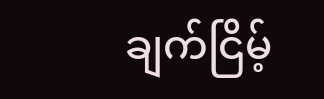ချက်ငြိမ့်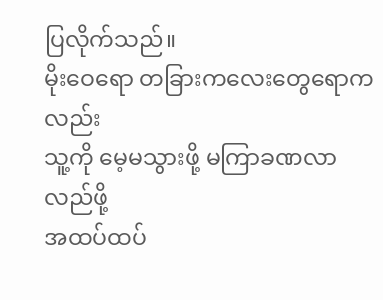ပြလိုက်သည်။
မိုးဝေရော တခြားကလေးတွေရောကလည်း
သူ့ကို မေ့မသွားဖို့ မကြာခဏလာလည်ဖို့
အထပ်ထပ်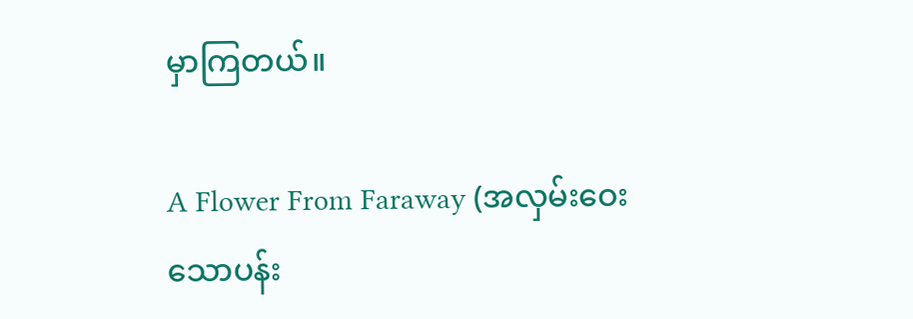မှာကြတယ်။

A Flower From Faraway (အလှမ်းဝေးသောပန်း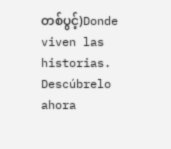တစ်ပွင့်)Donde viven las historias. Descúbrelo ahora